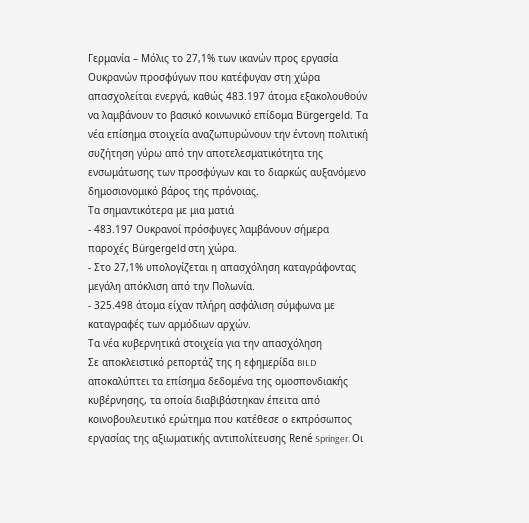Γερμανία – Μόλις το 27,1% των ικανών προς εργασία Ουκρανών προσφύγων που κατέφυγαν στη χώρα απασχολείται ενεργά, καθώς 483.197 άτομα εξακολουθούν να λαμβάνουν το βασικό κοινωνικό επίδομα Bürgergeld. Τα νέα επίσημα στοιχεία αναζωπυρώνουν την έντονη πολιτική συζήτηση γύρω από την αποτελεσματικότητα της ενσωμάτωσης των προσφύγων και το διαρκώς αυξανόμενο δημοσιονομικό βάρος της πρόνοιας.
Τα σημαντικότερα με μια ματιά
- 483.197 Ουκρανοί πρόσφυγες λαμβάνουν σήμερα παροχές Bürgergeld στη χώρα.
- Στο 27,1% υπολογίζεται η απασχόληση καταγράφοντας μεγάλη απόκλιση από την Πολωνία.
- 325.498 άτομα είχαν πλήρη ασφάλιση σύμφωνα με καταγραφές των αρμόδιων αρχών.
Τα νέα κυβερνητικά στοιχεία για την απασχόληση
Σε αποκλειστικό ρεπορτάζ της η εφημερίδα BILD αποκαλύπτει τα επίσημα δεδομένα της ομοσπονδιακής κυβέρνησης, τα οποία διαβιβάστηκαν έπειτα από κοινοβουλευτικό ερώτημα που κατέθεσε ο εκπρόσωπος εργασίας της αξιωματικής αντιπολίτευσης René Springer. Οι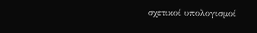σχετικοί υπολογισμοί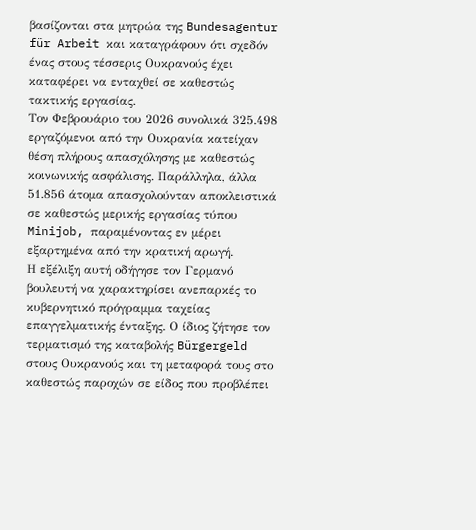βασίζονται στα μητρώα της Bundesagentur für Arbeit και καταγράφουν ότι σχεδόν ένας στους τέσσερις Ουκρανούς έχει καταφέρει να ενταχθεί σε καθεστώς τακτικής εργασίας.
Τον Φεβρουάριο του 2026 συνολικά 325.498 εργαζόμενοι από την Ουκρανία κατείχαν θέση πλήρους απασχόλησης με καθεστώς κοινωνικής ασφάλισης. Παράλληλα, άλλα 51.856 άτομα απασχολούνταν αποκλειστικά σε καθεστώς μερικής εργασίας τύπου Minijob, παραμένοντας εν μέρει εξαρτημένα από την κρατική αρωγή.
Η εξέλιξη αυτή οδήγησε τον Γερμανό βουλευτή να χαρακτηρίσει ανεπαρκές το κυβερνητικό πρόγραμμα ταχείας επαγγελματικής ένταξης. Ο ίδιος ζήτησε τον τερματισμό της καταβολής Bürgergeld στους Ουκρανούς και τη μεταφορά τους στο καθεστώς παροχών σε είδος που προβλέπει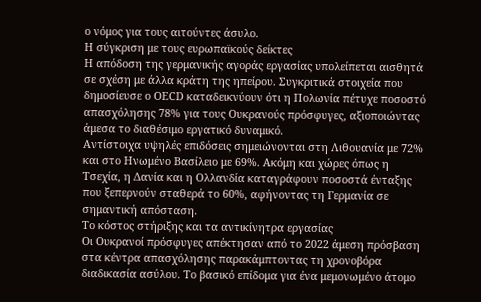ο νόμος για τους αιτούντες άσυλο.
Η σύγκριση με τους ευρωπαϊκούς δείκτες
Η απόδοση της γερμανικής αγοράς εργασίας υπολείπεται αισθητά σε σχέση με άλλα κράτη της ηπείρου. Συγκριτικά στοιχεία που δημοσίευσε ο OECD καταδεικνύουν ότι η Πολωνία πέτυχε ποσοστό απασχόλησης 78% για τους Ουκρανούς πρόσφυγες, αξιοποιώντας άμεσα το διαθέσιμο εργατικό δυναμικό.
Αντίστοιχα υψηλές επιδόσεις σημειώνονται στη Λιθουανία με 72% και στο Ηνωμένο Βασίλειο με 69%. Ακόμη και χώρες όπως η Τσεχία, η Δανία και η Ολλανδία καταγράφουν ποσοστά ένταξης που ξεπερνούν σταθερά το 60%, αφήνοντας τη Γερμανία σε σημαντική απόσταση.
Το κόστος στήριξης και τα αντικίνητρα εργασίας
Οι Ουκρανοί πρόσφυγες απέκτησαν από το 2022 άμεση πρόσβαση στα κέντρα απασχόλησης παρακάμπτοντας τη χρονοβόρα διαδικασία ασύλου. Το βασικό επίδομα για ένα μεμονωμένο άτομο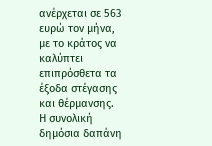ανέρχεται σε 563 ευρώ τον μήνα, με το κράτος να καλύπτει επιπρόσθετα τα έξοδα στέγασης και θέρμανσης.
Η συνολική δημόσια δαπάνη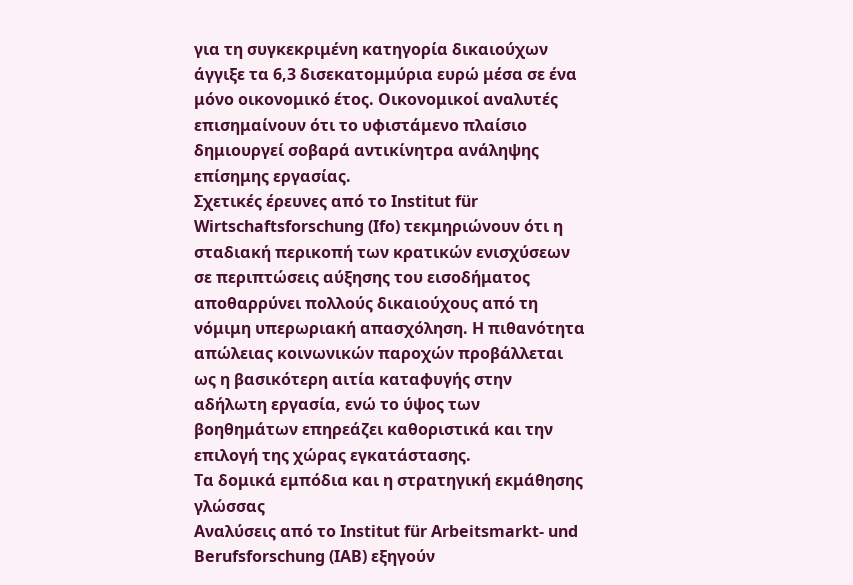για τη συγκεκριμένη κατηγορία δικαιούχων άγγιξε τα 6,3 δισεκατομμύρια ευρώ μέσα σε ένα μόνο οικονομικό έτος. Οικονομικοί αναλυτές επισημαίνουν ότι το υφιστάμενο πλαίσιο δημιουργεί σοβαρά αντικίνητρα ανάληψης επίσημης εργασίας.
Σχετικές έρευνες από το Institut für Wirtschaftsforschung (Ifo) τεκμηριώνουν ότι η σταδιακή περικοπή των κρατικών ενισχύσεων σε περιπτώσεις αύξησης του εισοδήματος αποθαρρύνει πολλούς δικαιούχους από τη νόμιμη υπερωριακή απασχόληση. Η πιθανότητα απώλειας κοινωνικών παροχών προβάλλεται ως η βασικότερη αιτία καταφυγής στην αδήλωτη εργασία, ενώ το ύψος των βοηθημάτων επηρεάζει καθοριστικά και την επιλογή της χώρας εγκατάστασης.
Τα δομικά εμπόδια και η στρατηγική εκμάθησης γλώσσας
Αναλύσεις από το Institut für Arbeitsmarkt- und Berufsforschung (IAB) εξηγούν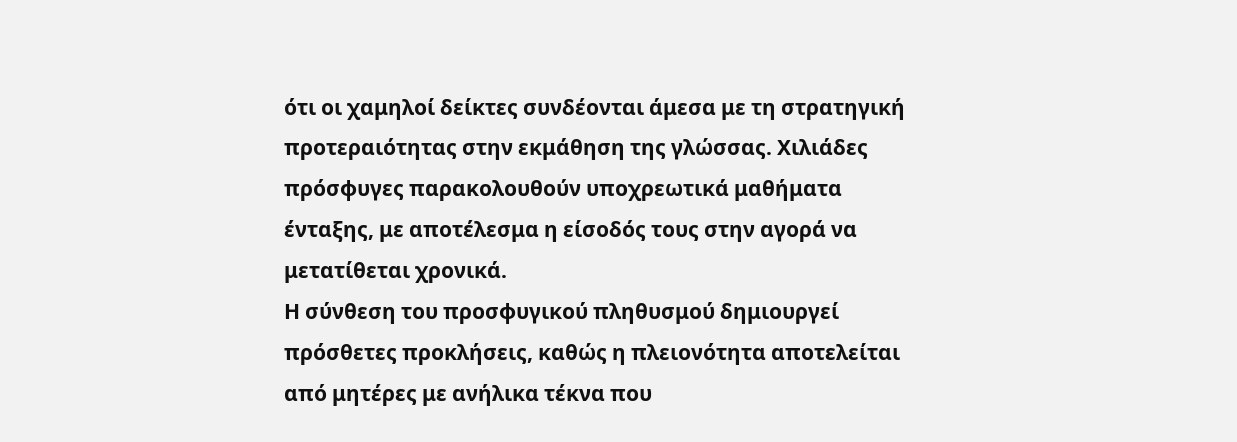ότι οι χαμηλοί δείκτες συνδέονται άμεσα με τη στρατηγική προτεραιότητας στην εκμάθηση της γλώσσας. Χιλιάδες πρόσφυγες παρακολουθούν υποχρεωτικά μαθήματα ένταξης, με αποτέλεσμα η είσοδός τους στην αγορά να μετατίθεται χρονικά.
Η σύνθεση του προσφυγικού πληθυσμού δημιουργεί πρόσθετες προκλήσεις, καθώς η πλειονότητα αποτελείται από μητέρες με ανήλικα τέκνα που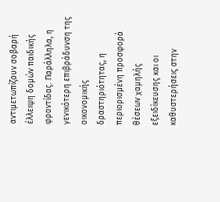αντιμετωπίζουν σοβαρή έλλειψη δομών παιδικής φροντίδας. Παράλληλα, η γενικότερη επιβράδυνση της οικονομικής δραστηριότητας, η περιορισμένη προσφορά θέσεων χαμηλής εξειδίκευσης και οι καθυστερήσεις στην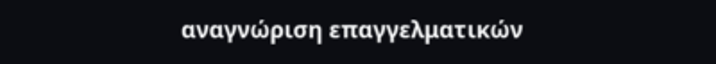αναγνώριση επαγγελματικών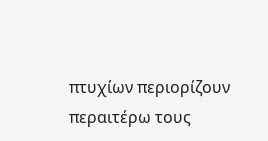πτυχίων περιορίζουν περαιτέρω τους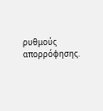ρυθμούς απορρόφησης.